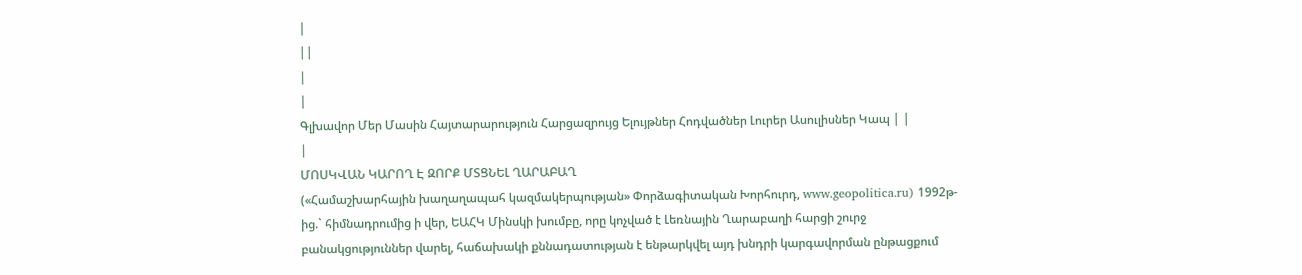|
||
|
|
Գլխավոր Մեր Մասին Հայտարարություն Հարցազրույց Ելույթներ Հոդվածներ Լուրեր Ասուլիսներ Կապ | |
|
ՄՈՍԿՎԱՆ ԿԱՐՈՂ Է ԶՈՐՔ ՄՏՑՆԵԼ ՂԱՐԱԲԱՂ
(«Համաշխարհային խաղաղապահ կազմակերպության» Փորձագիտական Խորհուրդ, www.geopolitica.ru) 1992թ-ից.` հիմնադրումից ի վեր, ԵԱՀԿ Մինսկի խումբը, որը կոչված է Լեռնային Ղարաբաղի հարցի շուրջ բանակցություններ վարել, հաճախակի քննադատության է ենթարկվել այդ խնդրի կարգավորման ընթացքում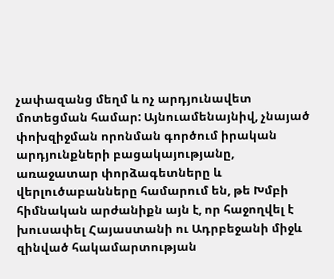չափազանց մեղմ և ոչ արդյունավետ մոտեցման համար: Այնուամենայնիվ, չնայած փոխզիջման որոնման գործում իրական արդյունքների բացակայությանը, առաջատար փորձագետները և վերլուծաբանները համարում են, թե Խմբի հիմնական արժանիքն այն է, որ հաջողվել է խուսափել Հայաստանի ու Ադրբեջանի միջև զինված հակամարտության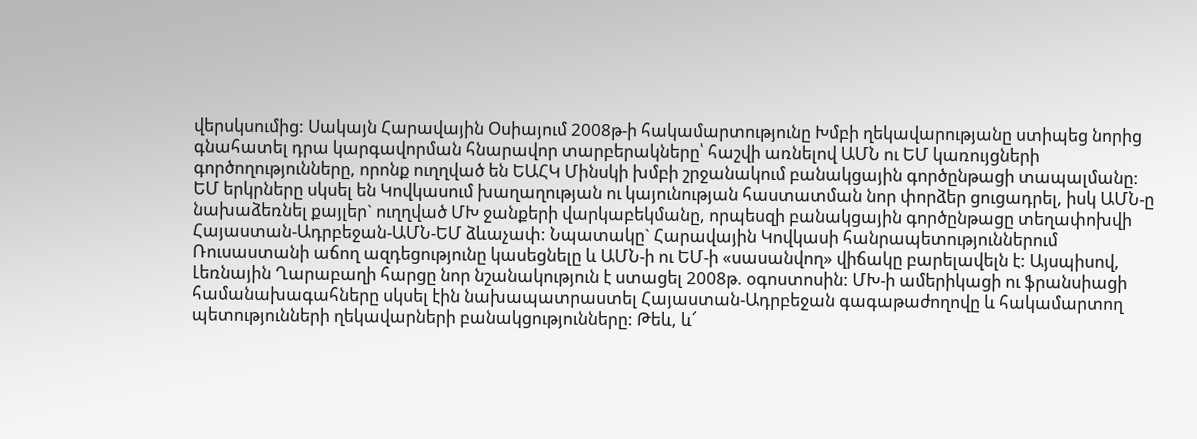վերսկսումից: Սակայն Հարավային Օսիայում 2008թ-ի հակամարտությունը Խմբի ղեկավարությանը ստիպեց նորից գնահատել դրա կարգավորման հնարավոր տարբերակները՝ հաշվի առնելով ԱՄՆ ու ԵՄ կառույցների գործողությունները, որոնք ուղղված են ԵԱՀԿ Մինսկի խմբի շրջանակում բանակցային գործընթացի տապալմանը: ԵՄ երկրները սկսել են Կովկասում խաղաղության ու կայունության հաստատման նոր փորձեր ցուցադրել, իսկ ԱՄՆ-ը նախաձեռնել քայլեր` ուղղված ՄԽ ջանքերի վարկաբեկմանը, որպեսզի բանակցային գործընթացը տեղափոխվի Հայաստան-Ադրբեջան-ԱՄՆ-ԵՄ ձևաչափ: Նպատակը` Հարավային Կովկասի հանրապետություններում Ռուսաստանի աճող ազդեցությունը կասեցնելը և ԱՄՆ-ի ու ԵՄ-ի «սասանվող» վիճակը բարելավելն է: Այսպիսով, Լեռնային Ղարաբաղի հարցը նոր նշանակություն է ստացել 2008թ. օգոստոսին: ՄԽ-ի ամերիկացի ու ֆրանսիացի համանախագահները սկսել էին նախապատրաստել Հայաստան-Ադրբեջան գագաթաժողովը և հակամարտող պետությունների ղեկավարների բանակցությունները: Թեև, և՜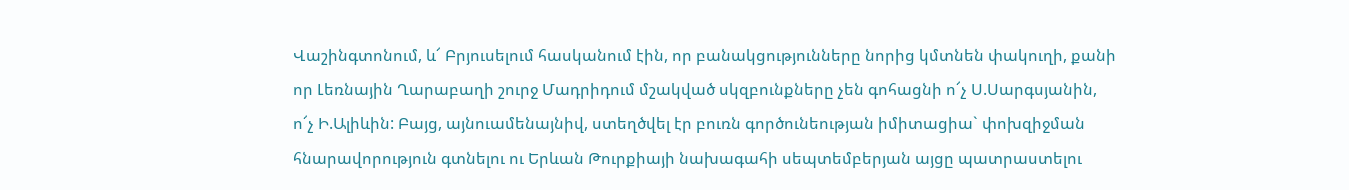Վաշինգտոնում, և՜ Բրյուսելում հասկանում էին, որ բանակցությունները նորից կմտնեն փակուղի, քանի որ Լեռնային Ղարաբաղի շուրջ Մադրիդում մշակված սկզբունքները չեն գոհացնի ո՜չ Ս.Սարգսյանին, ո՜չ Ի.Ալիևին: Բայց, այնուամենայնիվ, ստեղծվել էր բուռն գործունեության իմիտացիա` փոխզիջման հնարավորություն գտնելու ու Երևան Թուրքիայի նախագահի սեպտեմբերյան այցը պատրաստելու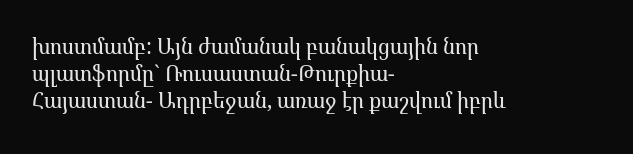խոստմամբ: Այն ժամանակ բանակցային նոր պլատֆորմը` Ռուսաստան-Թուրքիա- Հայաստան- Ադրբեջան, առաջ էր քաշվում իբրև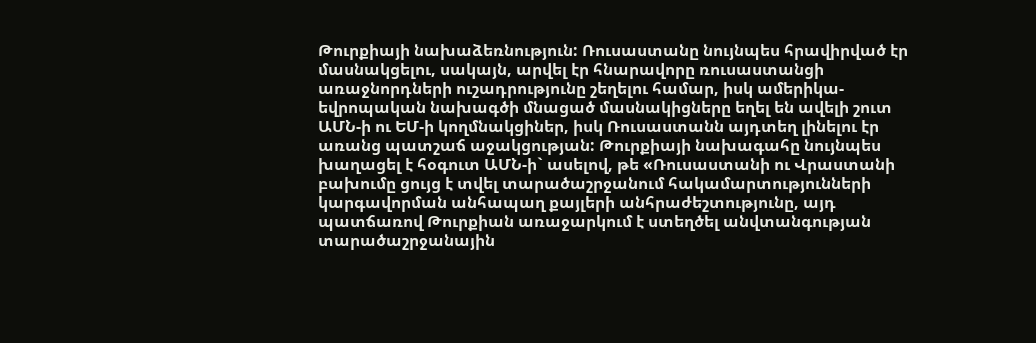Թուրքիայի նախաձեռնություն: Ռուսաստանը նույնպես հրավիրված էր մասնակցելու, սակայն, արվել էր հնարավորը ռուսաստանցի առաջնորդների ուշադրությունը շեղելու համար, իսկ ամերիկա-եվրոպական նախագծի մնացած մասնակիցները եղել են ավելի շուտ ԱՄՆ-ի ու ԵՄ-ի կողմնակցիներ, իսկ Ռուսաստանն այդտեղ լինելու էր առանց պատշաճ աջակցության: Թուրքիայի նախագահը նույնպես խաղացել է հօգուտ ԱՄՆ-ի` ասելով, թե «Ռուսաստանի ու Վրաստանի բախումը ցույց է տվել տարածաշրջանում հակամարտությունների կարգավորման անհապաղ քայլերի անհրաժեշտությունը, այդ պատճառով Թուրքիան առաջարկում է ստեղծել անվտանգության տարածաշրջանային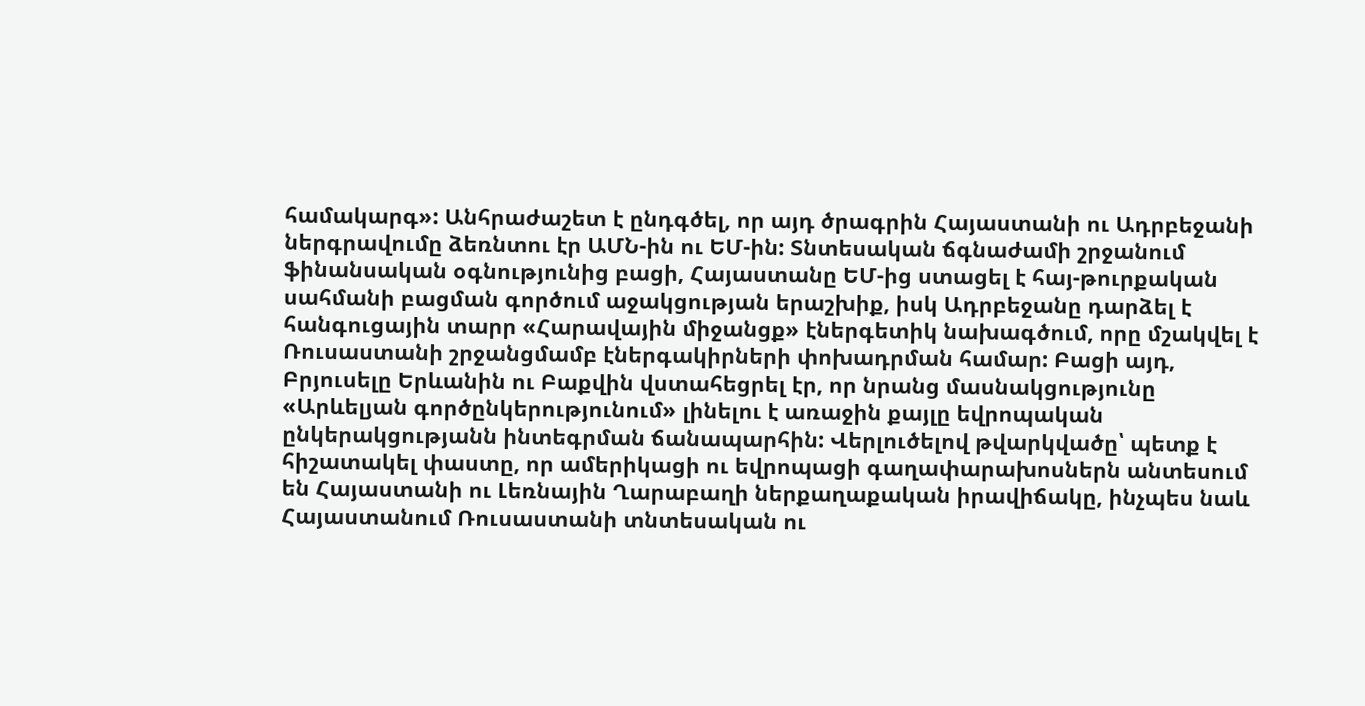համակարգ»: Անհրաժաշետ է ընդգծել, որ այդ ծրագրին Հայաստանի ու Ադրբեջանի ներգրավումը ձեռնտու էր ԱՄՆ-ին ու ԵՄ-ին: Տնտեսական ճգնաժամի շրջանում ֆինանսական օգնությունից բացի, Հայաստանը ԵՄ-ից ստացել է հայ-թուրքական սահմանի բացման գործում աջակցության երաշխիք, իսկ Ադրբեջանը դարձել է հանգուցային տարր «Հարավային միջանցք» էներգետիկ նախագծում, որը մշակվել է Ռուսաստանի շրջանցմամբ էներգակիրների փոխադրման համար: Բացի այդ, Բրյուսելը Երևանին ու Բաքվին վստահեցրել էր, որ նրանց մասնակցությունը «Արևելյան գործընկերությունում» լինելու է առաջին քայլը եվրոպական ընկերակցությանն ինտեգրման ճանապարհին: Վերլուծելով թվարկվածը՝ պետք է հիշատակել փաստը, որ ամերիկացի ու եվրոպացի գաղափարախոսներն անտեսում են Հայաստանի ու Լեռնային Ղարաբաղի ներքաղաքական իրավիճակը, ինչպես նաև Հայաստանում Ռուսաստանի տնտեսական ու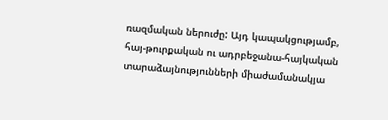ռազմական ներուժը: Այդ կապակցությամբ, հայ-թուրքական ու ադրբեջանա-հայկական տարաձայնությունների միաժամանակյա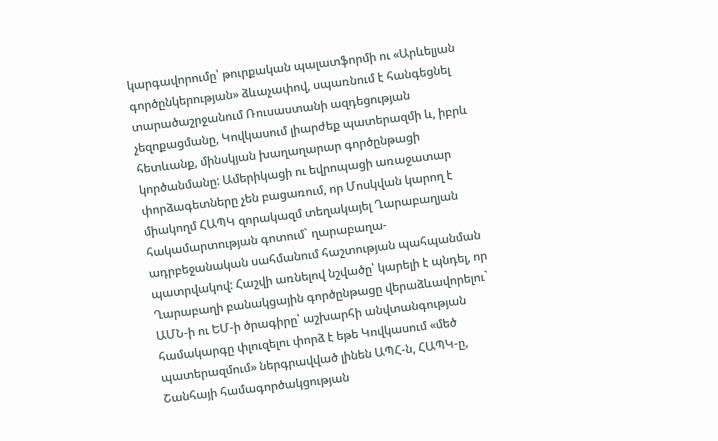կարգավորումը՝ թուրքական պալատֆորմի ու «Արևելյան գործընկերության» ձևաչափով, սպառնում է հանգեցնել տարածաշրջանում Ռուսաստանի ազդեցության չեզոքացմանը, Կովկասում լիարժեք պատերազմի և, իբրև հետևանք, մինսկյան խաղաղարար գործընթացի կործանմանը: Ամերիկացի ու եվրոպացի առաջատար փորձագետները չեն բացառում, որ Մոսկվան կարող է միակողմ ՀԱՊԿ զորակազմ տեղակայել Ղարաբաղյան հակամարտության գոտում` ղարաբաղա-ադրբեջանական սահմանում հաշտության պահպանման պատրվակով: Հաշվի առնելով նշվածը՝ կարելի է պնդել, որ Ղարաբաղի բանակցային գործընթացը վերաձևավորելու` ԱՄՆ-ի ու ԵՄ-ի ծրագիրը՝ աշխարհի անվտանգության համակարգը փլուզելու փորձ է եթե Կովկասում «մեծ պատերազմում» ներգրավված լինեն ԱՊՀ-ն, ՀԱՊԿ-ը, Շանհայի համագործակցության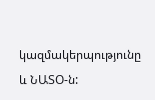կազմակերպությունը և ՆԱՏՕ-ն: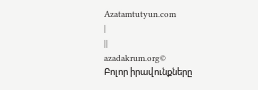Azatamtutyun.com
|
||
azadakrum.org©
Բոլոր իրավունքները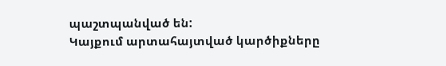պաշտպանված են:
Կայքում արտահայտված կարծիքները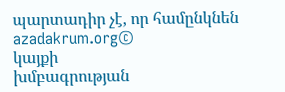պարտադիր չէ, որ համընկնեն azadakrum.org©
կայքի
խմբագրության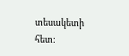տեսակետի հետ: